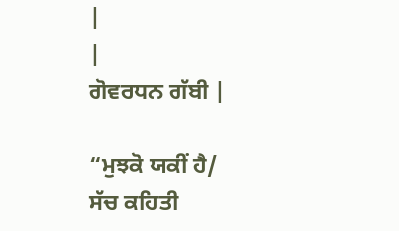|
|
ਗੋਵਰਧਨ ਗੱਬੀ |

“ਮੁਝਕੋ ਯਕੀਂ ਹੈ/
ਸੱਚ ਕਹਿਤੀ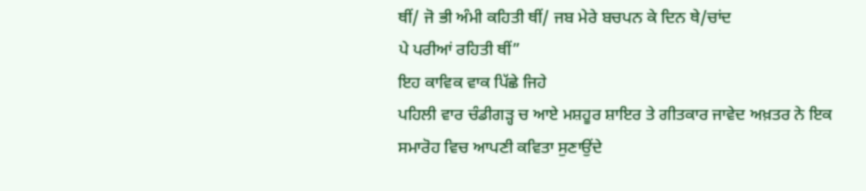ਥੀਂ/ ਜੋ ਭੀ ਅੰਮੀ ਕਹਿਤੀ ਥੀਂ/ ਜਬ ਮੇਰੇ ਬਚਪਨ ਕੇ ਦਿਨ ਥੇ/ਚਾਂਦ
ਪੇ ਪਰੀਆਂ ਰਹਿਤੀ ਥੀਂ”
ਇਹ ਕਾਵਿਕ ਵਾਕ ਪਿੱਛੇ ਜਿਹੇ
ਪਹਿਲੀ ਵਾਰ ਚੰਡੀਗੜ੍ਹ ਚ ਆਏ ਮਸ਼ਹੂਰ ਸ਼ਾਇਰ ਤੇ ਗੀਤਕਾਰ ਜਾਵੇਦ ਅਖ਼ਤਰ ਨੇ ਇਕ
ਸਮਾਰੋਹ ਵਿਚ ਆਪਣੀ ਕਵਿਤਾ ਸੁਣਾਉਂਦੇ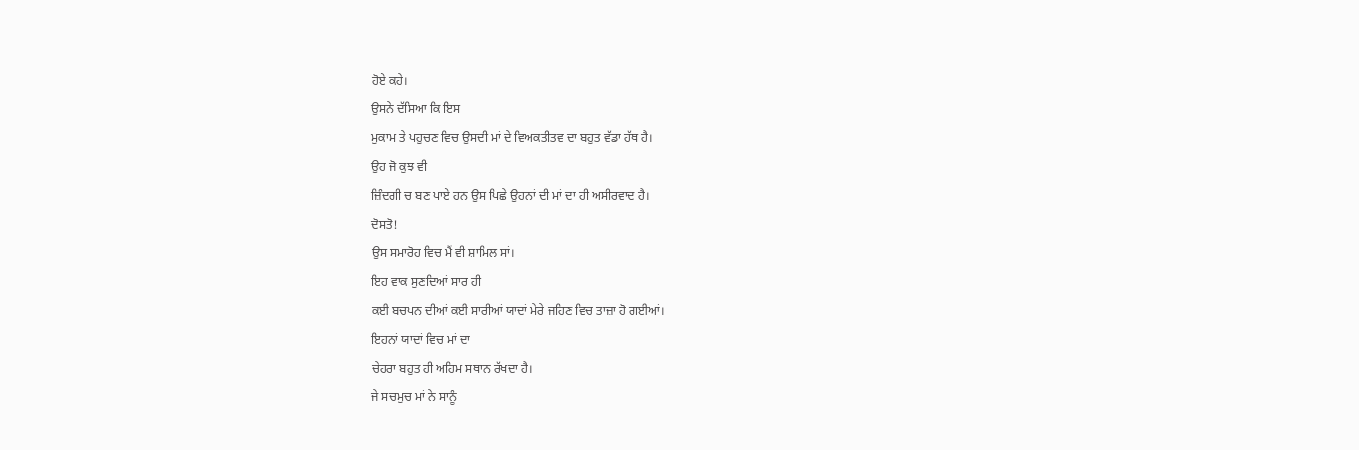ਹੋਏ ਕਹੇ।
ਉਸਨੇ ਦੱਸਿਆ ਕਿ ਇਸ
ਮੁਕਾਮ ਤੇ ਪਹੁਚਣ ਵਿਚ ਉਸਦੀ ਮਾਂ ਦੇ ਵਿਅਕਤੀਤਵ ਦਾ ਬਹੁਤ ਵੱਡਾ ਹੱਥ ਹੈ।
ਉਹ ਜੋ ਕੁਝ ਵੀ
ਜ਼ਿੰਦਗੀ ਚ ਬਣ ਪਾਏ ਹਨ ਉਸ ਪਿਛੇ ਉਹਨਾਂ ਦੀ ਮਾਂ ਦਾ ਹੀ ਅਸੀਰਵਾਦ ਹੈ।
ਦੋਸਤੋ!
ਉਸ ਸਮਾਰੋਹ ਵਿਚ ਮੈਂ ਵੀ ਸ਼ਾਮਿਲ ਸਾਂ।
ਇਹ ਵਾਕ ਸੁਣਦਿਆਂ ਸਾਰ ਹੀ
ਕਈ ਬਚਪਨ ਦੀਆਂ ਕਈ ਸਾਰੀਆਂ ਯਾਦਾਂ ਮੇਰੇ ਜਹਿਣ ਵਿਚ ਤਾਜ਼ਾ ਹੋ ਗਈਆਂ।
ਇਹਨਾਂ ਯਾਦਾਂ ਵਿਚ ਮਾਂ ਦਾ
ਚੇਹਰਾ ਬਹੁਤ ਹੀ ਅਹਿਮ ਸਥਾਨ ਰੱਖਦਾ ਹੈ।
ਜੇ ਸਚਮੁਚ ਮਾਂ ਨੇ ਸਾਨੂੰ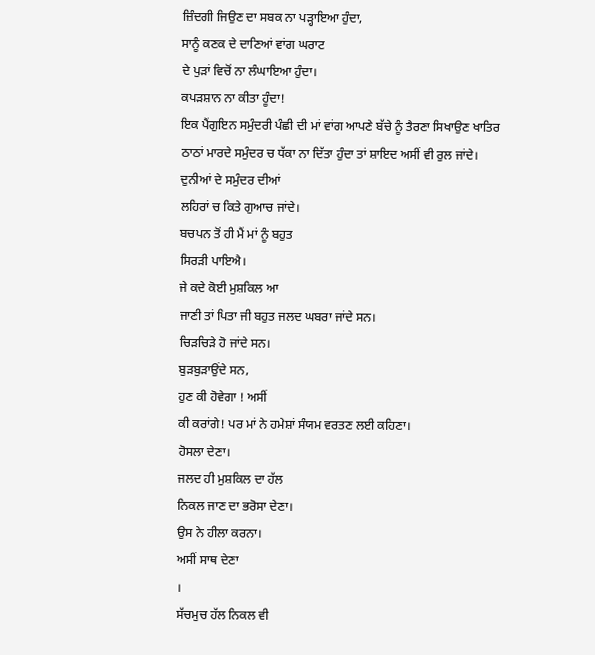ਜ਼ਿੰਦਗੀ ਜਿਉਣ ਦਾ ਸਬਕ ਨਾ ਪੜ੍ਹਾਇਆ ਹੁੰਦਾ,
ਸਾਨੂੰ ਕਣਕ ਦੇ ਦਾਣਿਆਂ ਵਾਂਗ ਘਰਾਟ
ਦੇ ਪੁੜਾਂ ਵਿਚੋਂ ਨਾ ਲੰਘਾਇਆ ਹੁੰਦਾ।
ਕਪੜਸ਼ਾਨ ਨਾ ਕੀਤਾ ਹੂੰਦਾ!
ਇਕ ਪੈਂਗੁਇਨ ਸਮੁੰਦਰੀ ਪੰਛੀ ਦੀ ਮਾਂ ਵਾਂਗ ਆਪਣੇ ਬੱਚੇ ਨੂੰ ਤੈਰਣਾ ਸਿਖਾਉਣ ਖਾਤਿਰ
ਠਾਠਾਂ ਮਾਰਦੇ ਸਮੁੰਦਰ ਚ ਧੱਕਾ ਨਾ ਦਿੱਤਾ ਹੁੰਦਾ ਤਾਂ ਸ਼ਾਇਦ ਅਸੀਂ ਵੀ ਰੁਲ ਜਾਂਦੇ।
ਦੁਨੀਆਂ ਦੇ ਸਮੁੰਦਰ ਦੀਆਂ
ਲਹਿਰਾਂ ਚ ਕਿਤੇ ਗੁਆਚ ਜਾਂਦੇ।
ਬਚਪਨ ਤੋਂ ਹੀ ਮੈਂ ਮਾਂ ਨੂੰ ਬਹੁਤ
ਸਿਰੜੀ ਪਾਇਐ।
ਜੇ ਕਦੇ ਕੋਈ ਮੁਸ਼ਕਿਲ ਆ
ਜਾਣੀ ਤਾਂ ਪਿਤਾ ਜੀ ਬਹੁਤ ਜਲਦ ਘਬਰਾ ਜਾਂਦੇ ਸਨ।
ਚਿੜਚਿੜੇ ਹੋ ਜਾਂਦੇ ਸਨ।
ਬੁੜਬੁੜਾਉਂਦੇ ਸਨ,
ਹੁਣ ਕੀ ਹੋਵੇਗਾ ! ਅਸੀਂ
ਕੀ ਕਰਾਂਗੇ! ਪਰ ਮਾਂ ਨੇ ਹਮੇਸ਼ਾਂ ਸੰਯਮ ਵਰਤਣ ਲਈ ਕਹਿਣਾ।
ਹੋਸਲਾ ਦੇਣਾ।
ਜਲਦ ਹੀ ਮੁਸ਼ਕਿਲ ਦਾ ਹੱਲ
ਨਿਕਲ ਜਾਣ ਦਾ ਭਰੋਸਾ ਦੇਣਾ।
ਉਸ ਨੇ ਹੀਲਾ ਕਰਨਾ।
ਅਸੀਂ ਸਾਥ ਦੇਣਾ
।
ਸੱਚਮੁਚ ਹੱਲ ਨਿਕਲ ਵੀ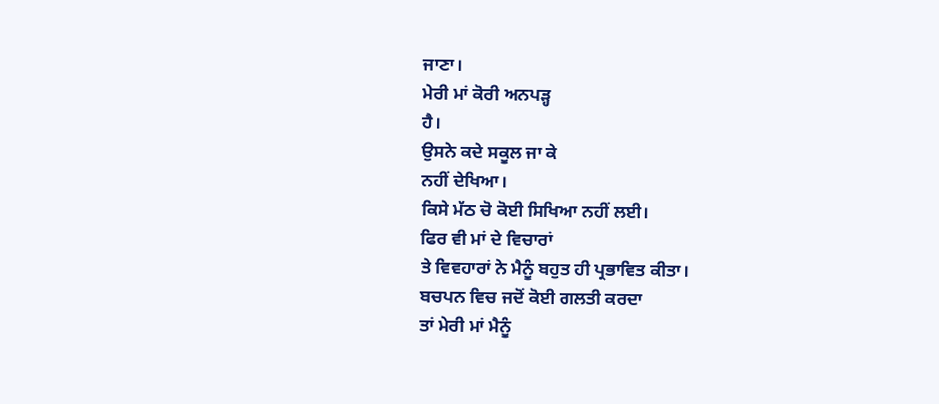ਜਾਣਾ।
ਮੇਰੀ ਮਾਂ ਕੋਰੀ ਅਨਪੜ੍ਹ
ਹੈ।
ਉਸਨੇ ਕਦੇ ਸਕੂਲ ਜਾ ਕੇ
ਨਹੀਂ ਦੇਖਿਆ।
ਕਿਸੇ ਮੱਠ ਚੋ ਕੋਈ ਸਿਖਿਆ ਨਹੀਂ ਲਈ।
ਫਿਰ ਵੀ ਮਾਂ ਦੇ ਵਿਚਾਰਾਂ
ਤੇ ਵਿਵਹਾਰਾਂ ਨੇ ਮੈਨੂੰ ਬਹੁਤ ਹੀ ਪ੍ਰਭਾਵਿਤ ਕੀਤਾ।
ਬਚਪਨ ਵਿਚ ਜਦੋਂ ਕੋਈ ਗਲਤੀ ਕਰਦਾ
ਤਾਂ ਮੇਰੀ ਮਾਂ ਮੈਨੂੰ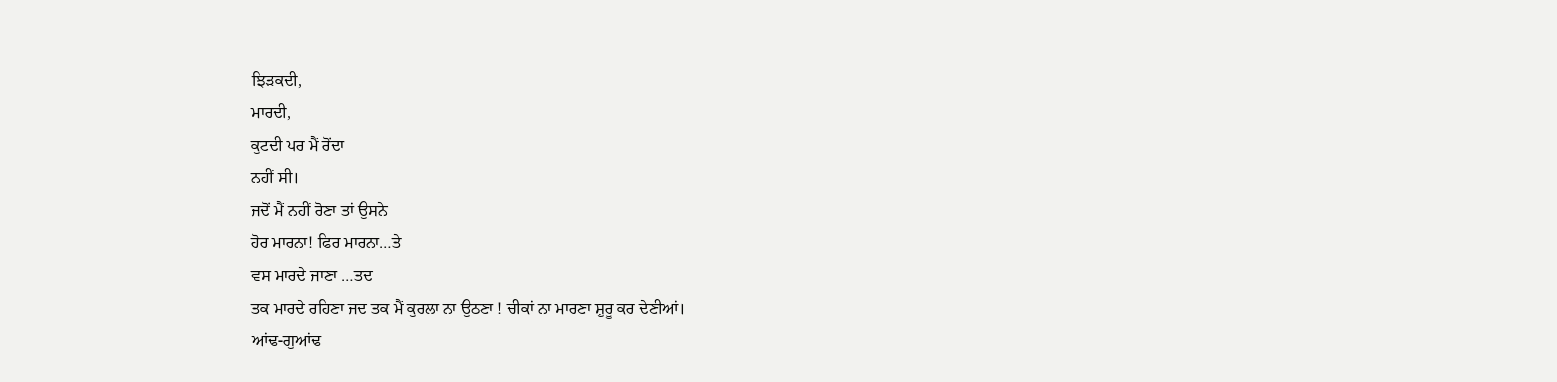ਝਿੜਕਦੀ,
ਮਾਰਦੀ,
ਕੁਟਦੀ ਪਰ ਮੈਂ ਰੋਂਦਾ
ਨਹੀਂ ਸੀ।
ਜਦੋਂ ਮੈਂ ਨਹੀਂ ਰੋਣਾ ਤਾਂ ਉਸਨੇ
ਹੋਰ ਮਾਰਨਾ! ਫਿਰ ਮਾਰਨਾ…ਤੇ
ਵਸ ਮਾਰਦੇ ਜਾਣਾ …ਤਦ
ਤਕ ਮਾਰਦੇ ਰਹਿਣਾ ਜਦ ਤਕ ਮੈਂ ਕੁਰਲਾ ਨਾ ਉਠਣਾ ! ਚੀਕਾਂ ਨਾ ਮਾਰਣਾ ਸ਼ੁਰੂ ਕਰ ਦੇਣੀਆਂ।
ਆਂਢ-ਗੁਆਂਢ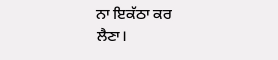ਨਾ ਇਕੱਠਾ ਕਰ
ਲੈਣਾ।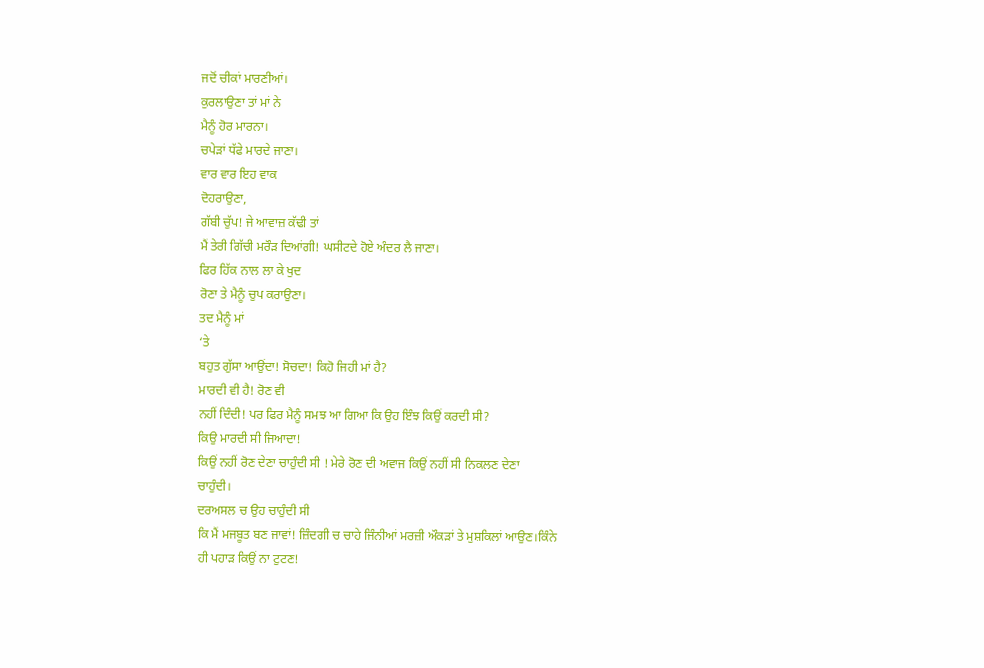ਜਦੋਂ ਚੀਕਾਂ ਮਾਰਣੀਆਂ।
ਕੁਰਲਾਉਣਾ ਤਾਂ ਮਾਂ ਨੇ
ਮੈਨੂੰ ਹੋਰ ਮਾਰਨਾ।
ਚਪੇੜਾਂ ਧੱਫੇ ਮਾਰਦੇ ਜਾਣਾ।
ਵਾਰ ਵਾਰ ਇਹ ਵਾਕ
ਦੋਹਰਾਉਣਾ,
ਗੱਬੀ ਚੁੱਪ! ਜੇ ਆਵਾਜ਼ ਕੱਢੀ ਤਾਂ
ਮੈਂ ਤੇਰੀ ਗਿੱਚੀ ਮਰੌੜ ਦਿਆਂਗੀ! ਘਸੀਟਦੇ ਹੋਏ ਅੰਦਰ ਲੈ ਜਾਣਾ।
ਫਿਰ ਹਿੱਕ ਨਾਲ ਲਾ ਕੇ ਖੁਦ
ਰੋਣਾ ਤੇ ਮੈਨੂੰ ਚੁਪ ਕਰਾਉਣਾ।
ਤਦ ਮੈਨੂੰ ਮਾਂ
‘ਤੇ
ਬਹੁਤ ਗੁੱਸਾ ਆਉਂਦਾ! ਸੋਚਦਾ! ਕਿਹੋ ਜਿਹੀ ਮਾਂ ਹੈ?
ਮਾਰਦੀ ਵੀ ਹੈ! ਰੋਣ ਵੀ
ਨਹੀਂ ਦਿੰਦੀ! ਪਰ ਫਿਰ ਮੈਨੂੰ ਸਮਝ ਆ ਗਿਆ ਕਿ ਉਹ ਇੰਝ ਕਿਉਂ ਕਰਦੀ ਸੀ?
ਕਿਉ ਮਾਰਦੀ ਸੀ ਜਿਆਦਾ!
ਕਿਉਂ ਨਹੀਂ ਰੋਣ ਦੇਣਾ ਚਾਹੁੰਦੀ ਸੀ ! ਮੇਰੇ ਰੋਣ ਦੀ ਅਵਾਜ ਕਿਉਂ ਨਹੀਂ ਸੀ ਨਿਕਲਣ ਦੇਣਾ
ਚਾਹੁੰਦੀ।
ਦਰਅਸਲ ਚ ਉਹ ਚਾਹੁੰਦੀ ਸੀ
ਕਿ ਮੈਂ ਮਜਬੂਤ ਬਣ ਜਾਵਾਂ! ਜ਼ਿੰਦਗੀ ਚ ਚਾਹੇ ਜਿੰਨੀਆਂ ਮਰਜ਼ੀ ਔਕੜਾਂ ਤੇ ਮੁਸ਼ਕਿਲਾਂ ਆਉਣ।ਕਿੰਨੇ
ਹੀ ਪਹਾੜ ਕਿਉਂ ਨਾ ਟੁਟਣ!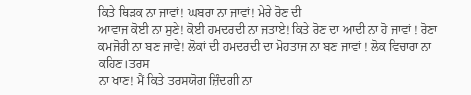ਕਿਤੇ ਥਿੜਕ ਨਾ ਜਾਵਾਂ! ਘਬਰਾ ਨਾ ਜਾਵਾਂ! ਮੇਰੇ ਰੋਣ ਦੀ
ਆਵਾਜ ਕੋਈ ਨਾ ਸੁਣੇ! ਕੋਈ ਹਮਦਰਦੀ ਨਾ ਜਤਾਏ! ਕਿਤੇ ਰੋਣ ਦਾ ਆਦੀ ਨਾ ਹੋ ਜਾਵਾਂ ! ਰੋਣਾ
ਕਮਜੋਰੀ ਨਾ ਬਣ ਜਾਵੇ! ਲੋਕਾਂ ਦੀ ਹਮਦਰਦੀ ਦਾ ਮੋਹਤਾਜ ਨਾ ਬਣ ਜਾਵਾਂ ! ਲੋਕ ਵਿਚਾਰਾ ਨਾ
ਕਹਿਣ।ਤਰਸ
ਨਾ ਖਾਣ! ਮੈਂ ਕਿਤੇ ਤਰਸਯੋਗ ਜ਼ਿੰਦਗੀ ਨਾ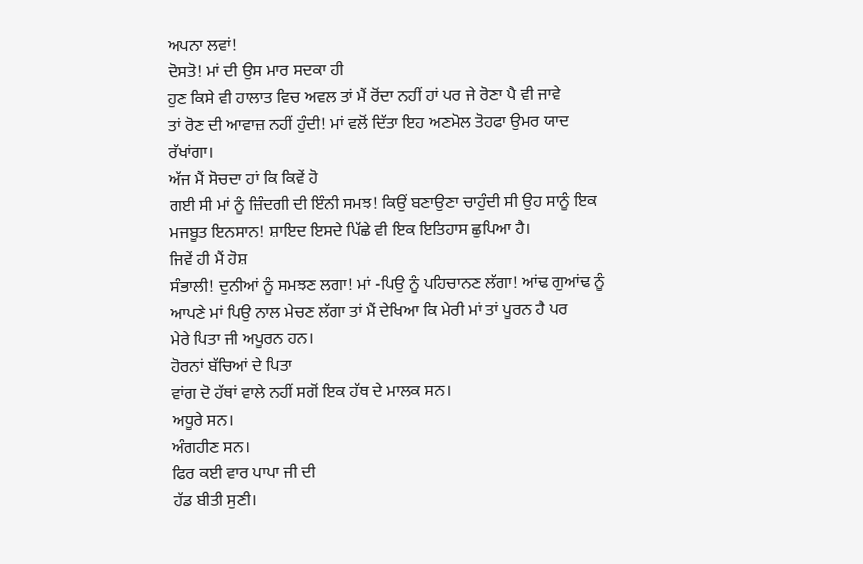ਅਪਨਾ ਲਵਾਂ!
ਦੋਸਤੋ! ਮਾਂ ਦੀ ਉਸ ਮਾਰ ਸਦਕਾ ਹੀ
ਹੁਣ ਕਿਸੇ ਵੀ ਹਾਲਾਤ ਵਿਚ ਅਵਲ ਤਾਂ ਮੈਂ ਰੋਂਦਾ ਨਹੀਂ ਹਾਂ ਪਰ ਜੇ ਰੋਣਾ ਪੈ ਵੀ ਜਾਵੇ
ਤਾਂ ਰੋਣ ਦੀ ਆਵਾਜ਼ ਨਹੀਂ ਹੁੰਦੀ! ਮਾਂ ਵਲੋਂ ਦਿੱਤਾ ਇਹ ਅਣਮੋਲ ਤੋਹਫਾ ਉਮਰ ਯਾਦ
ਰੱਖਾਂਗਾ।
ਅੱਜ ਮੈਂ ਸੋਚਦਾ ਹਾਂ ਕਿ ਕਿਵੇਂ ਹੋ
ਗਈ ਸੀ ਮਾਂ ਨੂੰ ਜ਼ਿੰਦਗੀ ਦੀ ਇੰਨੀ ਸਮਝ! ਕਿਉਂ ਬਣਾਉਣਾ ਚਾਹੁੰਦੀ ਸੀ ਉਹ ਸਾਨੂੰ ਇਕ
ਮਜਬੂਤ ਇਨਸਾਨ! ਸ਼ਾਇਦ ਇਸਦੇ ਪਿੱਛੇ ਵੀ ਇਕ ਇਤਿਹਾਸ ਛੁਪਿਆ ਹੈ।
ਜਿਵੇਂ ਹੀ ਮੈਂ ਹੋਸ਼
ਸੰਭਾਲੀ! ਦੁਨੀਆਂ ਨੂੰ ਸਮਝਣ ਲਗਾ! ਮਾਂ -ਪਿਉ ਨੂੰ ਪਹਿਚਾਨਣ ਲੱਗਾ! ਆਂਢ ਗੁਆਂਢ ਨੂੰ
ਆਪਣੇ ਮਾਂ ਪਿਉ ਨਾਲ ਮੇਚਣ ਲੱਗਾ ਤਾਂ ਮੈਂ ਦੇਖਿਆ ਕਿ ਮੇਰੀ ਮਾਂ ਤਾਂ ਪੂਰਨ ਹੈ ਪਰ
ਮੇਰੇ ਪਿਤਾ ਜੀ ਅਪੂਰਨ ਹਨ।
ਹੋਰਨਾਂ ਬੱਚਿਆਂ ਦੇ ਪਿਤਾ
ਵਾਂਗ ਦੋ ਹੱਥਾਂ ਵਾਲੇ ਨਹੀਂ ਸਗੋਂ ਇਕ ਹੱਥ ਦੇ ਮਾਲਕ ਸਨ।
ਅਧੂਰੇ ਸਨ।
ਅੰਗਹੀਣ ਸਨ।
ਫਿਰ ਕਈ ਵਾਰ ਪਾਪਾ ਜੀ ਦੀ
ਹੱਡ ਬੀਤੀ ਸੁਣੀ।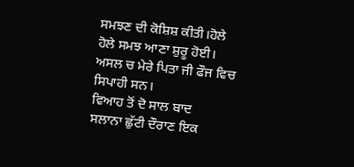ਸਮਝਣ ਦੀ ਕੋਸ਼ਿਸ਼ ਕੀਤੀ।ਹੋਲੇ
ਹੋਲੇ ਸਮਝ ਆਣਾ ਸ਼ੁਰੂ ਹੋਈ।
ਅਸਲ ਚ ਮੇਰੇ ਪਿਤਾ ਜੀ ਫੌਜ ਵਿਚ
ਸਿਪਾਹੀ ਸਨ।
ਵਿਆਹ ਤੋਂ ਦੋ ਸਾਲ ਬਾਦ
ਸਲਾਨਾ ਛੁੱਟੀ ਦੌਰਾਣ ਇਕ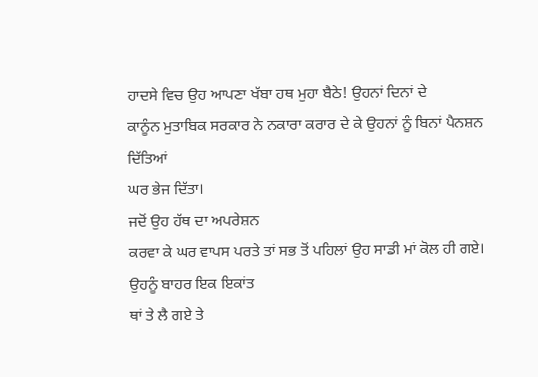ਹਾਦਸੇ ਵਿਚ ਉਹ ਆਪਣਾ ਖੱਬਾ ਹਥ ਮੁਹਾ ਬੈਠੇ! ਉਹਨਾਂ ਦਿਨਾਂ ਦੇ
ਕਾਨੂੰਨ ਮੁਤਾਬਿਕ ਸਰਕਾਰ ਨੇ ਨਕਾਰਾ ਕਰਾਰ ਦੇ ਕੇ ਉਹਨਾਂ ਨੂੰ ਬਿਨਾਂ ਪੈਨਸ਼ਨ ਦਿੱਤਿਆਂ
ਘਰ ਭੇਜ ਦਿੱਤਾ।
ਜਦੋਂ ਉਹ ਹੱਥ ਦਾ ਅਪਰੇਸ਼ਨ
ਕਰਵਾ ਕੇ ਘਰ ਵਾਪਸ ਪਰਤੇ ਤਾਂ ਸਭ ਤੋਂ ਪਹਿਲਾਂ ਉਹ ਸਾਡੀ ਮਾਂ ਕੋਲ ਹੀ ਗਏ।
ਉਹਨੂੰ ਬਾਹਰ ਇਕ ਇਕਾਂਤ
ਥਾਂ ਤੇ ਲੈ ਗਏ ਤੇ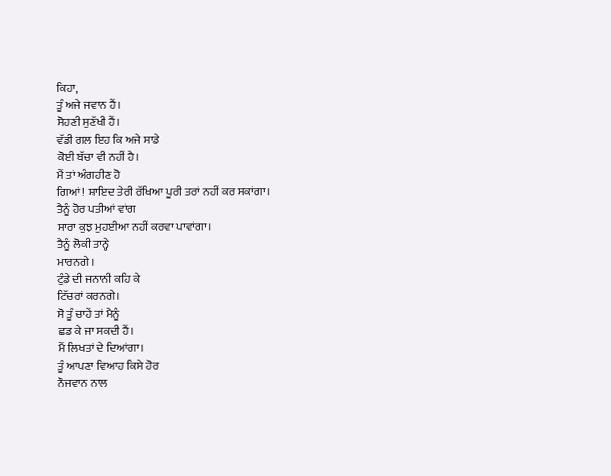ਕਿਹਾ,
ਤੂੰ ਅਜੇ ਜਵਾਨ ਹੈਂ।
ਸੋਹਣੀ ਸੁਣੱਖੀ ਹੈਂ।
ਵੱਡੀ ਗਲ ਇਹ ਕਿ ਅਜੇ ਸਾਡੇ
ਕੋਈ ਬੱਚਾ ਵੀ ਨਹੀਂ ਹੈ।
ਮੈਂ ਤਾਂ ਅੰਗਹੀਣ ਹੋ
ਗਿਆਂ! ਸ਼ਾਇਦ ਤੇਰੀ ਰੱਖਿਆ ਪੂਰੀ ਤਰਾਂ ਨਹੀਂ ਕਰ ਸਕਾਂਗਾ।
ਤੈਨੂੰ ਹੋਰ ਪਤੀਆਂ ਵਾਂਗ
ਸਾਰਾ ਕੁਝ ਮੁਹਈਆ ਨਹੀਂ ਕਰਵਾ ਪਾਵਾਂਗਾ।
ਤੈਨੂੰ ਲੋਕੀ ਤਾਨ੍ਹੇ
ਮਾਰਨਗੇ ।
ਟੁੰਡੇ ਦੀ ਜਨਾਨੀ ਕਹਿ ਕੇ
ਟਿੱਚਰਾਂ ਕਰਨਗੇ।
ਸੋ ਤੂੰ ਚਾਹੇਂ ਤਾਂ ਮੈਨੂੰ
ਛਡ ਕੇ ਜਾ ਸਕਦੀ ਹੈਂ।
ਮੈਂ ਲਿਖਤਾਂ ਦੇ ਦਿਆਂਗਾ।
ਤੂੰ ਆਪਣਾ ਵਿਆਹ ਕਿਸੇ ਹੋਰ
ਨੌਜਵਾਨ ਨਾਲ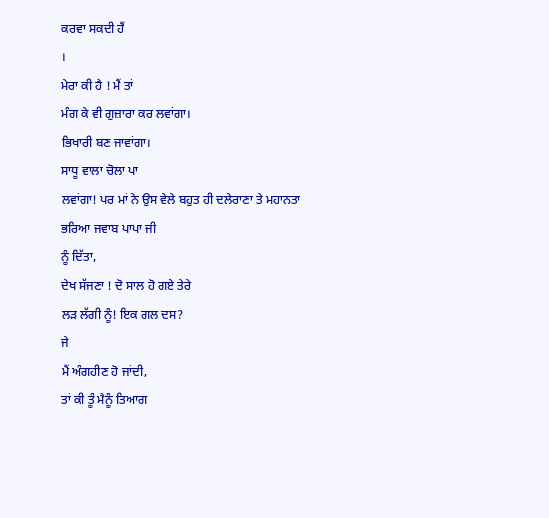ਕਰਵਾ ਸਕਦੀ ਹੈਂ
।
ਮੇਰਾ ਕੀ ਹੈ ! ਮੈਂ ਤਾਂ
ਮੰਗ ਕੇ ਵੀ ਗੁਜ਼ਾਰਾ ਕਰ ਲਵਾਂਗਾ।
ਭਿਖਾਰੀ ਬਣ ਜਾਵਾਂਗਾ।
ਸਾਧੂ ਵਾਲਾ ਚੋਲਾ ਪਾ
ਲਵਾਂਗਾ! ਪਰ ਮਾਂ ਨੇ ਉਸ ਵੇਲੇ ਬਹੁਤ ਹੀ ਦਲੇਰਾਣਾ ਤੇ ਮਹਾਨਤਾ ਭਰਿਆ ਜਵਾਬ ਪਾਪਾ ਜੀ
ਨੂੰ ਦਿੱਤਾ,
ਦੇਖ ਸੱਜਣਾ ! ਦੋ ਸਾਲ ਹੋ ਗਏ ਤੇਰੇ
ਲੜ ਲੱਗੀ ਨੂੰ! ਇਕ ਗਲ ਦਸ?
ਜੇ
ਮੈਂ ਅੰਗਹੀਣ ਹੋ ਜਾਂਦੀ,
ਤਾਂ ਕੀ ਤੂੰ ਮੈਨੂੰ ਤਿਆਗ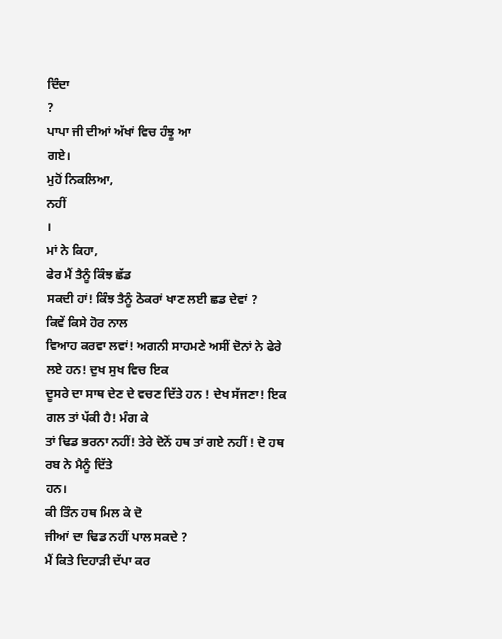ਦਿੰਦਾ
?
ਪਾਪਾ ਜੀ ਦੀਆਂ ਅੱਖਾਂ ਵਿਚ ਹੰਝੂ ਆ
ਗਏ।
ਮੁਹੋਂ ਨਿਕਲਿਆ,
ਨਹੀਂ
।
ਮਾਂ ਨੇ ਕਿਹਾ,
ਫੇਰ ਮੈਂ ਤੈਨੂੰ ਕਿੰਝ ਛੱਡ
ਸਕਦੀ ਹਾਂ! ਕਿੰਝ ਤੈਨੂੰ ਠੋਕਰਾਂ ਖਾਣ ਲਈ ਛਡ ਦੇਵਾਂ ?
ਕਿਵੇਂ ਕਿਸੇ ਹੋਰ ਨਾਲ
ਵਿਆਹ ਕਰਵਾ ਲਵਾਂ! ਅਗਨੀ ਸਾਹਮਣੇ ਅਸੀਂ ਦੋਨਾਂ ਨੇ ਫੇਰੇ ਲਏ ਹਨ! ਦੁਖ ਸੁਖ ਵਿਚ ਇਕ
ਦੂਸਰੇ ਦਾ ਸਾਥ ਦੇਣ ਦੇ ਵਚਣ ਦਿੱਤੇ ਹਨ ! ਦੇਖ ਸੱਜਣਾ! ਇਕ ਗਲ ਤਾਂ ਪੱਕੀ ਹੈ! ਮੰਗ ਕੇ
ਤਾਂ ਢਿਡ ਭਰਨਾ ਨਹੀਂ! ਤੇਰੇ ਦੋਨੋਂ ਹਥ ਤਾਂ ਗਏ ਨਹੀਂ ! ਦੋ ਹਥ ਰਬ ਨੇ ਮੈਨੂੰ ਦਿੱਤੇ
ਹਨ।
ਕੀ ਤਿੰਨ ਹਥ ਮਿਲ ਕੇ ਦੋ
ਜੀਆਂ ਦਾ ਢਿਡ ਨਹੀਂ ਪਾਲ ਸਕਦੇ ?
ਮੈਂ ਕਿਤੇ ਦਿਹਾੜੀ ਦੱਪਾ ਕਰ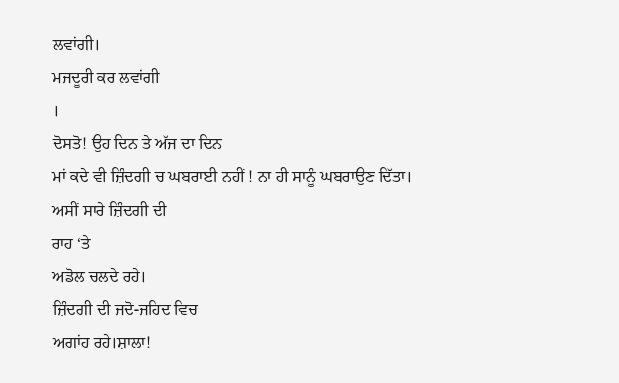ਲਵਾਂਗੀ।
ਮਜਦੂਰੀ ਕਰ ਲਵਾਂਗੀ
।
ਦੋਸਤੋ! ਉਹ ਦਿਨ ਤੇ ਅੱਜ ਦਾ ਦਿਨ
ਮਾਂ ਕਦੇ ਵੀ ਜ਼ਿੰਦਗੀ ਚ ਘਬਰਾਈ ਨਹੀਂ ! ਨਾ ਹੀ ਸਾਨੂੰ ਘਬਰਾਉਣ ਦਿੱਤਾ।
ਅਸੀਂ ਸਾਰੇ ਜ਼ਿੰਦਗੀ ਦੀ
ਰਾਹ ‘ਤੇ
ਅਡੋਲ ਚਲਦੇ ਰਹੇ।
ਜ਼ਿੰਦਗੀ ਦੀ ਜਦੋ-ਜਹਿਦ ਵਿਚ
ਅਗਾਂਹ ਰਹੇ।ਸ਼ਾਲਾ!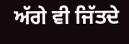ਅੱਗੇ ਵੀ ਜਿੱਤਦੇ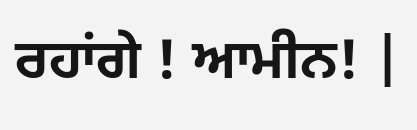ਰਹਾਂਗੇ ! ਆਮੀਨ! |